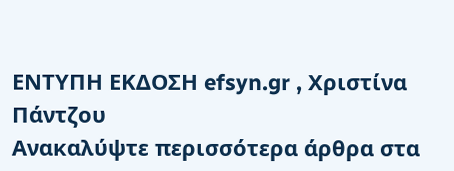ΕΝΤΥΠΗ ΕΚΔΟΣΗ efsyn.gr , Χριστίνα Πάντζου
Ανακαλύψτε περισσότερα άρθρα στα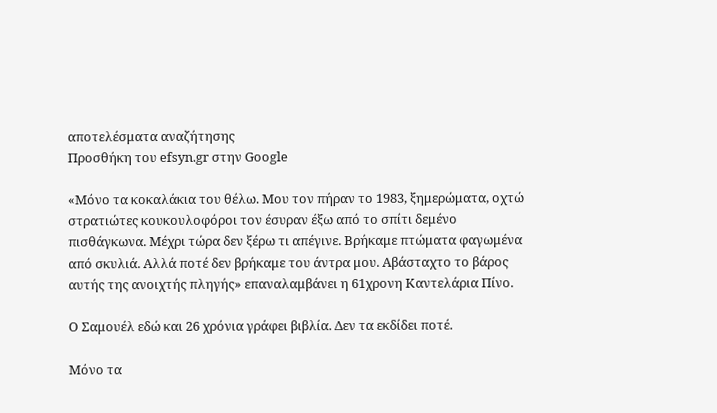αποτελέσματα αναζήτησης
Προσθήκη του efsyn.gr στην Google

«Μόνο τα κοκαλάκια του θέλω. Μου τον πήραν το 1983, ξημερώματα, οχτώ στρατιώτες κουκουλοφόροι τον έσυραν έξω από το σπίτι δεμένο πισθάγκωνα. Μέχρι τώρα δεν ξέρω τι απέγινε. Βρήκαμε πτώματα φαγωμένα από σκυλιά. Αλλά ποτέ δεν βρήκαμε του άντρα μου. Αβάσταχτο το βάρος αυτής της ανοιχτής πληγής» επαναλαμβάνει η 61χρονη Καντελάρια Πίνο.

Ο Σαμουέλ εδώ και 26 χρόνια γράφει βιβλία. Δεν τα εκδίδει ποτέ.

Μόνο τα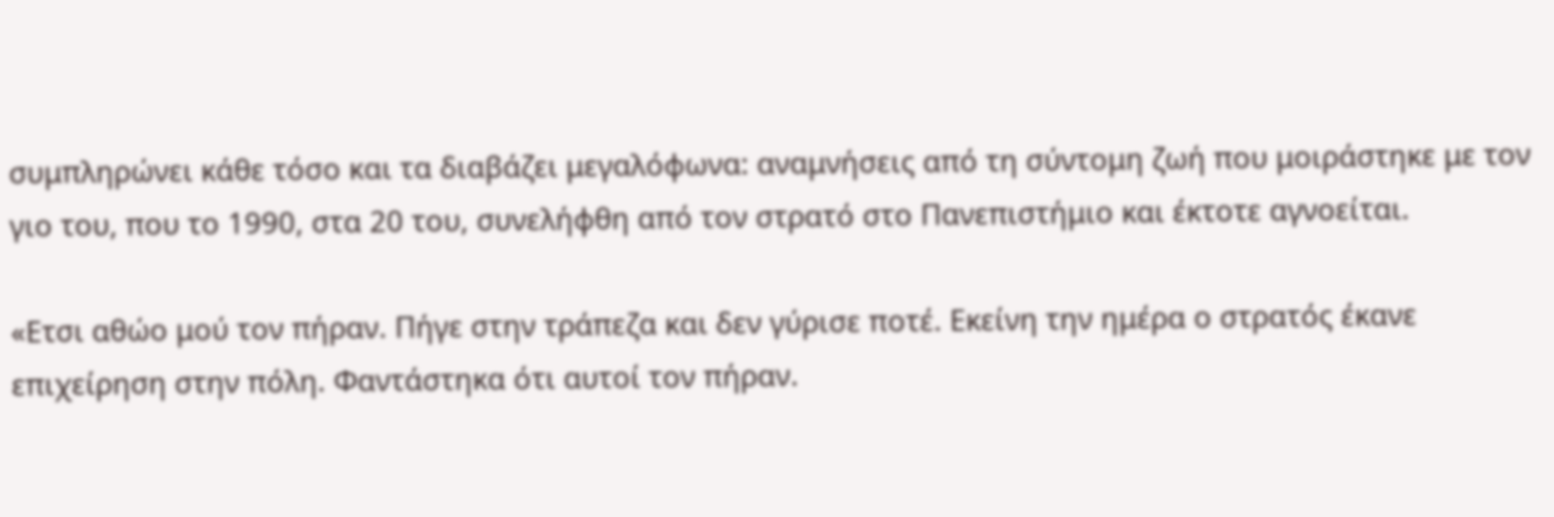συμπληρώνει κάθε τόσο και τα διαβάζει μεγαλόφωνα: αναμνήσεις από τη σύντομη ζωή που μοιράστηκε με τον γιο του, που το 1990, στα 20 του, συνελήφθη από τον στρατό στο Πανεπιστήμιο και έκτοτε αγνοείται.

«Ετσι αθώο μού τον πήραν. Πήγε στην τράπεζα και δεν γύρισε ποτέ. Εκείνη την ημέρα ο στρατός έκανε επιχείρηση στην πόλη. Φαντάστηκα ότι αυτοί τον πήραν.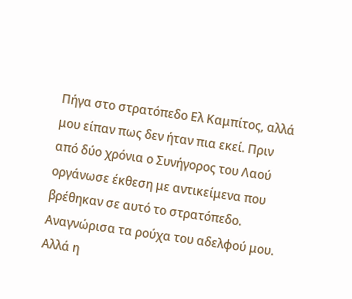Πήγα στο στρατόπεδο Ελ Καμπίτος, αλλά μου είπαν πως δεν ήταν πια εκεί. Πριν από δύο χρόνια ο Συνήγορος του Λαού οργάνωσε έκθεση με αντικείμενα που βρέθηκαν σε αυτό το στρατόπεδο. Αναγνώρισα τα ρούχα του αδελφού μου. Αλλά η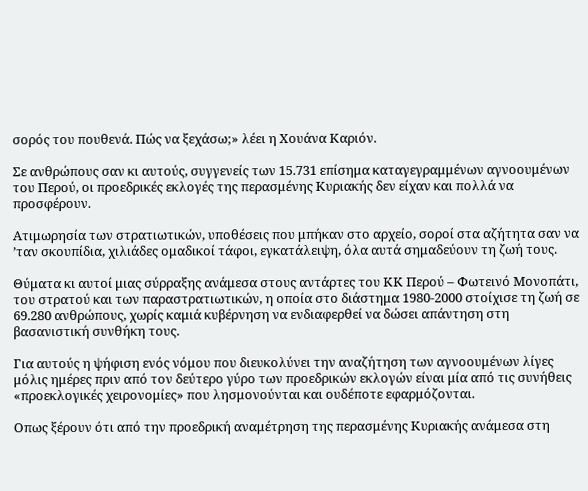σορός του πουθενά. Πώς να ξεχάσω;» λέει η Χουάνα Καριόν.

Σε ανθρώπους σαν κι αυτούς, συγγενείς των 15.731 επίσημα καταγεγραμμένων αγνοουμένων του Περού, οι προεδρικές εκλογές της περασμένης Κυριακής δεν είχαν και πολλά να προσφέρουν.

Ατιμωρησία των στρατιωτικών, υποθέσεις που μπήκαν στο αρχείο, σοροί στα αζήτητα σαν να ’ταν σκουπίδια, χιλιάδες ομαδικοί τάφοι, εγκατάλειψη, όλα αυτά σημαδεύουν τη ζωή τους.

Θύματα κι αυτοί μιας σύρραξης ανάμεσα στους αντάρτες του ΚΚ Περού – Φωτεινό Μονοπάτι, του στρατού και των παραστρατιωτικών, η οποία στο διάστημα 1980-2000 στοίχισε τη ζωή σε 69.280 ανθρώπους, χωρίς καμιά κυβέρνηση να ενδιαφερθεί να δώσει απάντηση στη βασανιστική συνθήκη τους.

Για αυτούς η ψήφιση ενός νόμου που διευκολύνει την αναζήτηση των αγνοουμένων λίγες μόλις ημέρες πριν από τον δεύτερο γύρο των προεδρικών εκλογών είναι μία από τις συνήθεις «προεκλογικές χειρονομίες» που λησμονούνται και ουδέποτε εφαρμόζονται.

Οπως ξέρουν ότι από την προεδρική αναμέτρηση της περασμένης Κυριακής ανάμεσα στη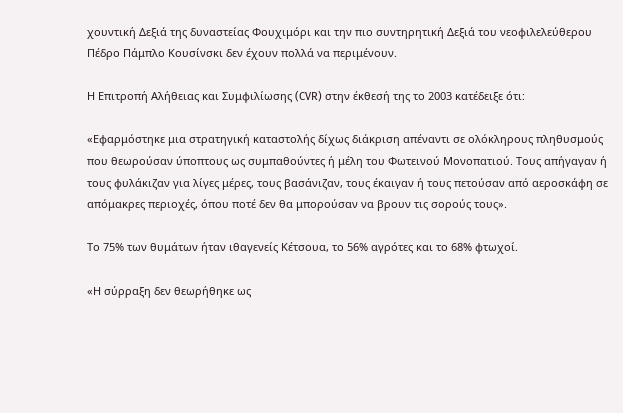χουντική Δεξιά της δυναστείας Φουχιμόρι και την πιο συντηρητική Δεξιά του νεοφιλελεύθερου Πέδρο Πάμπλο Κουσίνσκι δεν έχουν πολλά να περιμένουν.

Η Επιτροπή Αλήθειας και Συμφιλίωσης (CVR) στην έκθεσή της το 2003 κατέδειξε ότι:

«Εφαρμόστηκε μια στρατηγική καταστολής δίχως διάκριση απέναντι σε ολόκληρους πληθυσμούς που θεωρούσαν ύποπτους ως συμπαθούντες ή μέλη του Φωτεινού Μονοπατιού. Τους απήγαγαν ή τους φυλάκιζαν για λίγες μέρες, τους βασάνιζαν, τους έκαιγαν ή τους πετούσαν από αεροσκάφη σε απόμακρες περιοχές, όπου ποτέ δεν θα μπορούσαν να βρουν τις σορούς τους».

Το 75% των θυμάτων ήταν ιθαγενείς Κέτσουα, το 56% αγρότες και το 68% φτωχοί.

«Η σύρραξη δεν θεωρήθηκε ως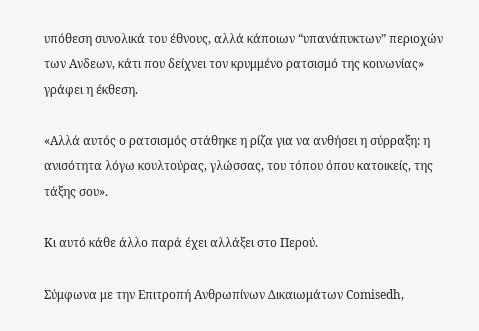υπόθεση συνολικά του έθνους, αλλά κάποιων “υπανάπυκτων” περιοχών των Ανδεων, κάτι που δείχνει τον κρυμμένο ρατσισμό της κοινωνίας» γράφει η έκθεση.

«Αλλά αυτός ο ρατσισμός στάθηκε η ρίζα για να ανθήσει η σύρραξη: η ανισότητα λόγω κουλτούρας, γλώσσας, του τόπου όπου κατοικείς, της τάξης σου».

Κι αυτό κάθε άλλο παρά έχει αλλάξει στο Περού.

Σύμφωνα με την Επιτροπή Ανθρωπίνων Δικαιωμάτων Comisedh,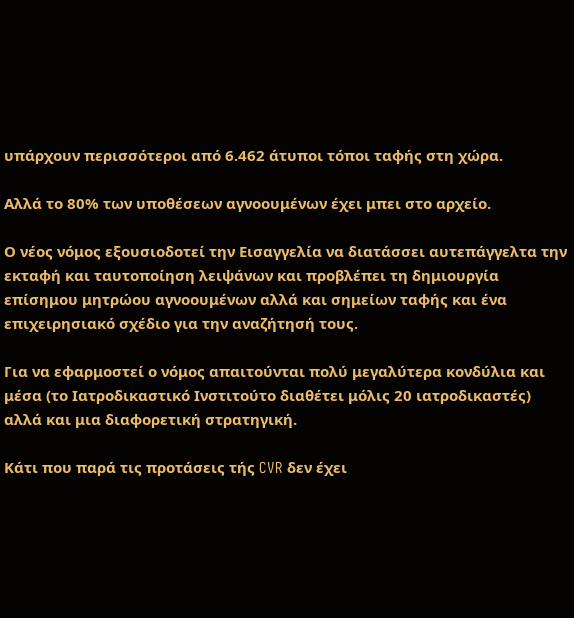υπάρχουν περισσότεροι από 6.462 άτυποι τόποι ταφής στη χώρα.

Αλλά το 80% των υποθέσεων αγνοουμένων έχει μπει στο αρχείο.

Ο νέος νόμος εξουσιοδοτεί την Εισαγγελία να διατάσσει αυτεπάγγελτα την εκταφή και ταυτοποίηση λειψάνων και προβλέπει τη δημιουργία επίσημου μητρώου αγνοουμένων αλλά και σημείων ταφής και ένα επιχειρησιακό σχέδιο για την αναζήτησή τους.

Για να εφαρμοστεί ο νόμος απαιτούνται πολύ μεγαλύτερα κονδύλια και μέσα (το Ιατροδικαστικό Ινστιτούτο διαθέτει μόλις 20 ιατροδικαστές) αλλά και μια διαφορετική στρατηγική.

Κάτι που παρά τις προτάσεις τής CVR δεν έχει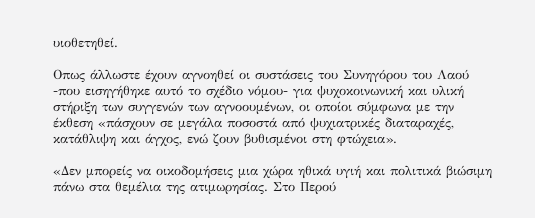υιοθετηθεί.

Οπως άλλωστε έχουν αγνοηθεί οι συστάσεις του Συνηγόρου του Λαού -που εισηγήθηκε αυτό το σχέδιο νόμου- για ψυχοκοινωνική και υλική στήριξη των συγγενών των αγνοουμένων, οι οποίοι σύμφωνα με την έκθεση «πάσχουν σε μεγάλα ποσοστά από ψυχιατρικές διαταραχές, κατάθλιψη και άγχος, ενώ ζουν βυθισμένοι στη φτώχεια».

«Δεν μπορείς να οικοδομήσεις μια χώρα ηθικά υγιή και πολιτικά βιώσιμη πάνω στα θεμέλια της ατιμωρησίας. Στο Περού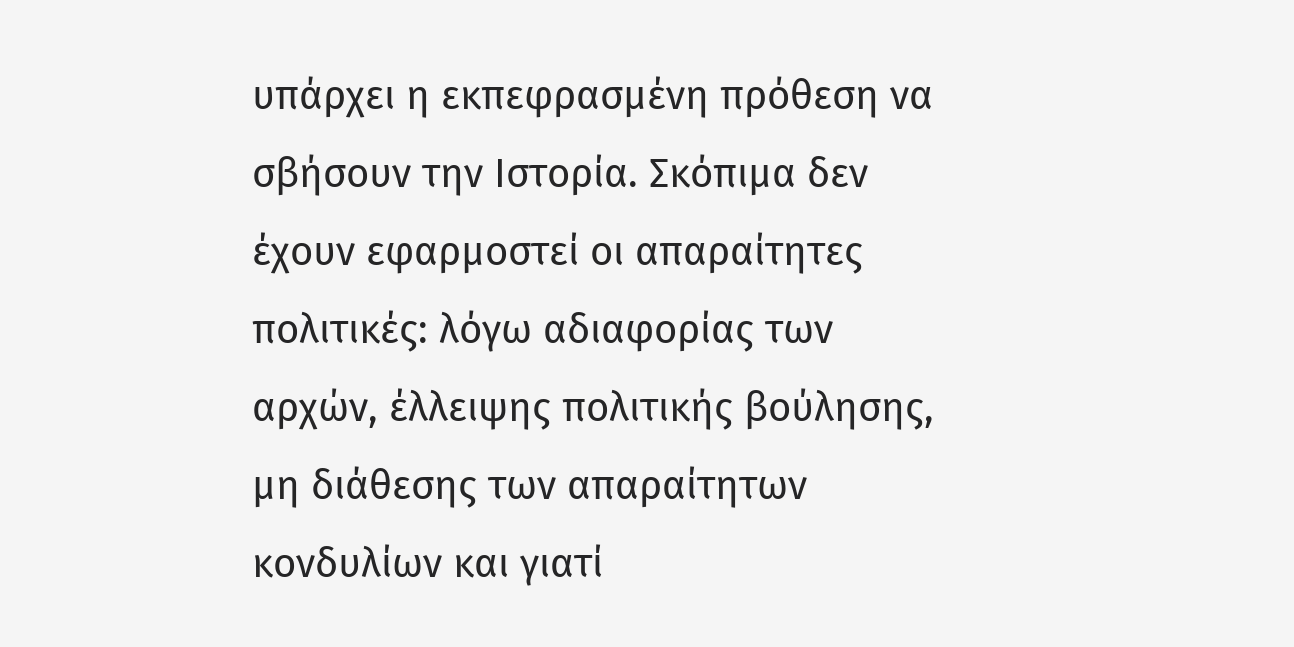υπάρχει η εκπεφρασμένη πρόθεση να σβήσουν την Ιστορία. Σκόπιμα δεν έχουν εφαρμοστεί οι απαραίτητες πολιτικές: λόγω αδιαφορίας των αρχών, έλλειψης πολιτικής βούλησης, μη διάθεσης των απαραίτητων κονδυλίων και γιατί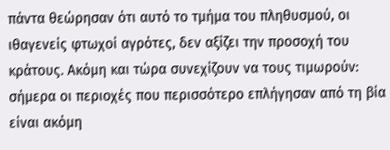πάντα θεώρησαν ότι αυτό το τμήμα του πληθυσμού, οι ιθαγενείς φτωχοί αγρότες, δεν αξίζει την προσοχή του κράτους. Ακόμη και τώρα συνεχίζουν να τους τιμωρούν: σήμερα οι περιοχές που περισσότερο επλήγησαν από τη βία είναι ακόμη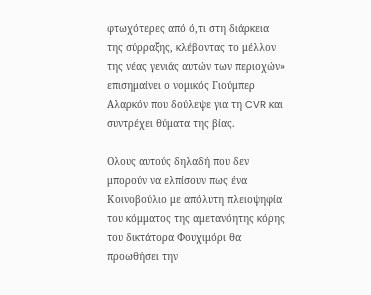φτωχότερες από ό,τι στη διάρκεια της σύρραξης, κλέβοντας το μέλλον της νέας γενιάς αυτών των περιοχών» επισημαίνει ο νομικός Γιούμπερ Αλαρκόν που δούλεψε για τη CVR και συντρέχει θύματα της βίας.

Ολους αυτούς δηλαδή που δεν μπορούν να ελπίσουν πως ένα Κοινοβούλιο με απόλυτη πλειοψηφία του κόμματος της αμετανόητης κόρης του δικτάτορα Φουχιμόρι θα προωθήσει την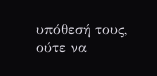υπόθεσή τους, ούτε να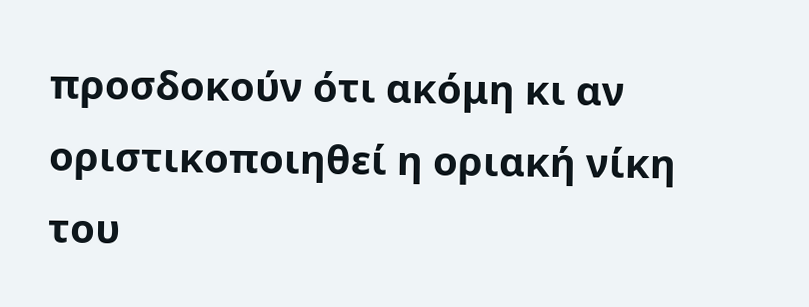προσδοκούν ότι ακόμη κι αν οριστικοποιηθεί η οριακή νίκη του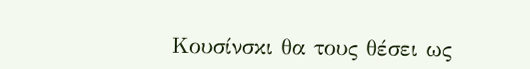Κουσίνσκι θα τους θέσει ως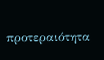προτεραιότητα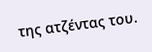της ατζέντας του.